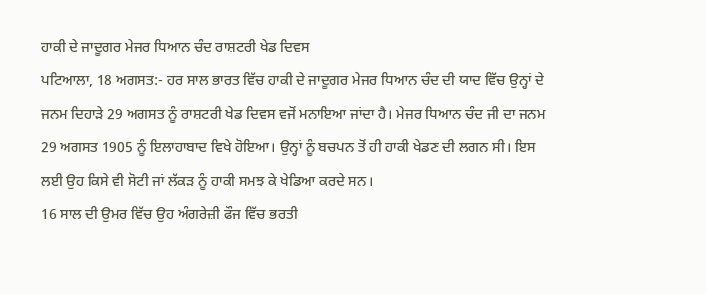ਹਾਕੀ ਦੇ ਜਾਦੂਗਰ ਮੇਜਰ ਧਿਆਨ ਚੰਦ ਰਾਸ਼ਟਰੀ ਖੇਡ ਦਿਵਸ
ਪਟਿਆਲਾ, 18 ਅਗਸਤ:- ਹਰ ਸਾਲ ਭਾਰਤ ਵਿੱਚ ਹਾਕੀ ਦੇ ਜਾਦੂਗਰ ਮੇਜਰ ਧਿਆਨ ਚੰਦ ਦੀ ਯਾਦ ਵਿੱਚ ਉਨ੍ਹਾਂ ਦੇ ਜਨਮ ਦਿਹਾੜੇ 29 ਅਗਸਤ ਨੂੰ ਰਾਸ਼ਟਰੀ ਖੇਡ ਦਿਵਸ ਵਜੋਂ ਮਨਾਇਆ ਜਾਂਦਾ ਹੈ। ਮੇਜਰ ਧਿਆਨ ਚੰਦ ਜੀ ਦਾ ਜਨਮ 29 ਅਗਸਤ 1905 ਨੂੰ ਇਲਾਹਾਬਾਦ ਵਿਖੇ ਹੋਇਆ। ਉਨ੍ਹਾਂ ਨੂੰ ਬਚਪਨ ਤੋਂ ਹੀ ਹਾਕੀ ਖੇਡਣ ਦੀ ਲਗਨ ਸੀ। ਇਸ ਲਈ ਉਹ ਕਿਸੇ ਵੀ ਸੋਟੀ ਜਾਂ ਲੱਕੜ ਨੂੰ ਹਾਕੀ ਸਮਝ ਕੇ ਖੇਡਿਆ ਕਰਦੇ ਸਨ।
16 ਸਾਲ ਦੀ ਉਮਰ ਵਿੱਚ ਉਹ ਅੰਗਰੇਜ਼ੀ ਫੌਜ ਵਿੱਚ ਭਰਤੀ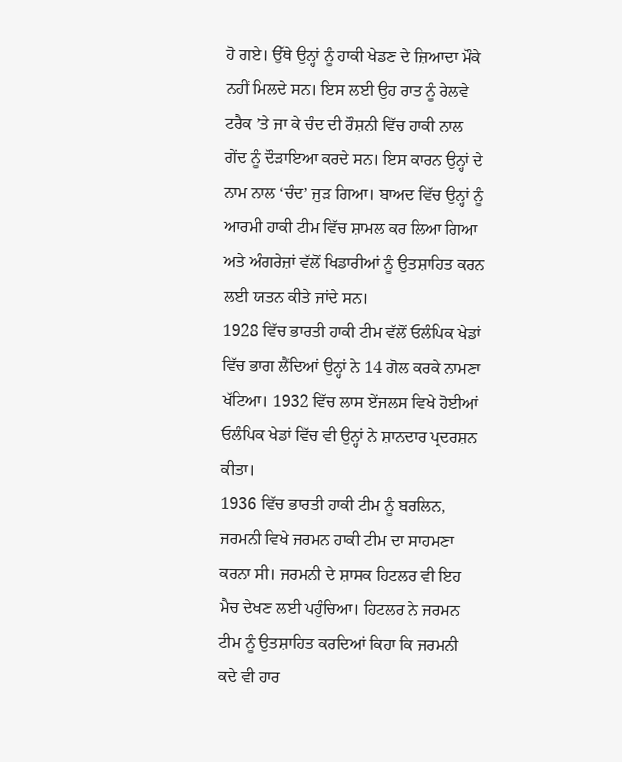ਹੋ ਗਏ। ਉੱਥੇ ਉਨ੍ਹਾਂ ਨੂੰ ਹਾਕੀ ਖੇਡਣ ਦੇ ਜ਼ਿਆਦਾ ਮੌਕੇ ਨਹੀਂ ਮਿਲਦੇ ਸਨ। ਇਸ ਲਈ ਉਹ ਰਾਤ ਨੂੰ ਰੇਲਵੇ ਟਰੈਕ ’ਤੇ ਜਾ ਕੇ ਚੰਦ ਦੀ ਰੌਸ਼ਨੀ ਵਿੱਚ ਹਾਕੀ ਨਾਲ ਗੇਂਦ ਨੂੰ ਦੌੜਾਇਆ ਕਰਦੇ ਸਨ। ਇਸ ਕਾਰਨ ਉਨ੍ਹਾਂ ਦੇ ਨਾਮ ਨਾਲ ‘ਚੰਦ’ ਜੁੜ ਗਿਆ। ਬਾਅਦ ਵਿੱਚ ਉਨ੍ਹਾਂ ਨੂੰ ਆਰਮੀ ਹਾਕੀ ਟੀਮ ਵਿੱਚ ਸ਼ਾਮਲ ਕਰ ਲਿਆ ਗਿਆ ਅਤੇ ਅੰਗਰੇਜ਼ਾਂ ਵੱਲੋਂ ਖਿਡਾਰੀਆਂ ਨੂੰ ਉਤਸ਼ਾਹਿਤ ਕਰਨ ਲਈ ਯਤਨ ਕੀਤੇ ਜਾਂਦੇ ਸਨ।
1928 ਵਿੱਚ ਭਾਰਤੀ ਹਾਕੀ ਟੀਮ ਵੱਲੋਂ ਓਲੰਪਿਕ ਖੇਡਾਂ ਵਿੱਚ ਭਾਗ ਲੈਂਦਿਆਂ ਉਨ੍ਹਾਂ ਨੇ 14 ਗੋਲ ਕਰਕੇ ਨਾਮਣਾ ਖੱਟਿਆ। 1932 ਵਿੱਚ ਲਾਸ ਏਂਜਲਸ ਵਿਖੇ ਹੋਈਆਂ ਓਲੰਪਿਕ ਖੇਡਾਂ ਵਿੱਚ ਵੀ ਉਨ੍ਹਾਂ ਨੇ ਸ਼ਾਨਦਾਰ ਪ੍ਰਦਰਸ਼ਨ ਕੀਤਾ।
1936 ਵਿੱਚ ਭਾਰਤੀ ਹਾਕੀ ਟੀਮ ਨੂੰ ਬਰਲਿਨ, ਜਰਮਨੀ ਵਿਖੇ ਜਰਮਨ ਹਾਕੀ ਟੀਮ ਦਾ ਸਾਹਮਣਾ ਕਰਨਾ ਸੀ। ਜਰਮਨੀ ਦੇ ਸ਼ਾਸਕ ਹਿਟਲਰ ਵੀ ਇਹ ਮੈਚ ਦੇਖਣ ਲਈ ਪਹੁੰਚਿਆ। ਹਿਟਲਰ ਨੇ ਜਰਮਨ ਟੀਮ ਨੂੰ ਉਤਸ਼ਾਹਿਤ ਕਰਦਿਆਂ ਕਿਹਾ ਕਿ ਜਰਮਨੀ ਕਦੇ ਵੀ ਹਾਰ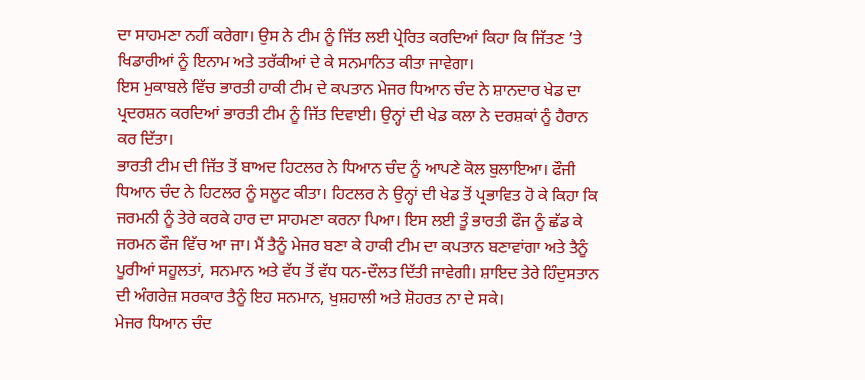ਦਾ ਸਾਹਮਣਾ ਨਹੀਂ ਕਰੇਗਾ। ਉਸ ਨੇ ਟੀਮ ਨੂੰ ਜਿੱਤ ਲਈ ਪ੍ਰੇਰਿਤ ਕਰਦਿਆਂ ਕਿਹਾ ਕਿ ਜਿੱਤਣ ’ਤੇ ਖਿਡਾਰੀਆਂ ਨੂੰ ਇਨਾਮ ਅਤੇ ਤਰੱਕੀਆਂ ਦੇ ਕੇ ਸਨਮਾਨਿਤ ਕੀਤਾ ਜਾਵੇਗਾ।
ਇਸ ਮੁਕਾਬਲੇ ਵਿੱਚ ਭਾਰਤੀ ਹਾਕੀ ਟੀਮ ਦੇ ਕਪਤਾਨ ਮੇਜਰ ਧਿਆਨ ਚੰਦ ਨੇ ਸ਼ਾਨਦਾਰ ਖੇਡ ਦਾ ਪ੍ਰਦਰਸ਼ਨ ਕਰਦਿਆਂ ਭਾਰਤੀ ਟੀਮ ਨੂੰ ਜਿੱਤ ਦਿਵਾਈ। ਉਨ੍ਹਾਂ ਦੀ ਖੇਡ ਕਲਾ ਨੇ ਦਰਸ਼ਕਾਂ ਨੂੰ ਹੈਰਾਨ ਕਰ ਦਿੱਤਾ।
ਭਾਰਤੀ ਟੀਮ ਦੀ ਜਿੱਤ ਤੋਂ ਬਾਅਦ ਹਿਟਲਰ ਨੇ ਧਿਆਨ ਚੰਦ ਨੂੰ ਆਪਣੇ ਕੋਲ ਬੁਲਾਇਆ। ਫੌਜੀ ਧਿਆਨ ਚੰਦ ਨੇ ਹਿਟਲਰ ਨੂੰ ਸਲੂਟ ਕੀਤਾ। ਹਿਟਲਰ ਨੇ ਉਨ੍ਹਾਂ ਦੀ ਖੇਡ ਤੋਂ ਪ੍ਰਭਾਵਿਤ ਹੋ ਕੇ ਕਿਹਾ ਕਿ ਜਰਮਨੀ ਨੂੰ ਤੇਰੇ ਕਰਕੇ ਹਾਰ ਦਾ ਸਾਹਮਣਾ ਕਰਨਾ ਪਿਆ। ਇਸ ਲਈ ਤੂੰ ਭਾਰਤੀ ਫੌਜ ਨੂੰ ਛੱਡ ਕੇ ਜਰਮਨ ਫੌਜ ਵਿੱਚ ਆ ਜਾ। ਮੈਂ ਤੈਨੂੰ ਮੇਜਰ ਬਣਾ ਕੇ ਹਾਕੀ ਟੀਮ ਦਾ ਕਪਤਾਨ ਬਣਾਵਾਂਗਾ ਅਤੇ ਤੈਨੂੰ ਪੂਰੀਆਂ ਸਹੂਲਤਾਂ, ਸਨਮਾਨ ਅਤੇ ਵੱਧ ਤੋਂ ਵੱਧ ਧਨ-ਦੌਲਤ ਦਿੱਤੀ ਜਾਵੇਗੀ। ਸ਼ਾਇਦ ਤੇਰੇ ਹਿੰਦੁਸਤਾਨ ਦੀ ਅੰਗਰੇਜ਼ ਸਰਕਾਰ ਤੈਨੂੰ ਇਹ ਸਨਮਾਨ, ਖੁਸ਼ਹਾਲੀ ਅਤੇ ਸ਼ੋਹਰਤ ਨਾ ਦੇ ਸਕੇ।
ਮੇਜਰ ਧਿਆਨ ਚੰਦ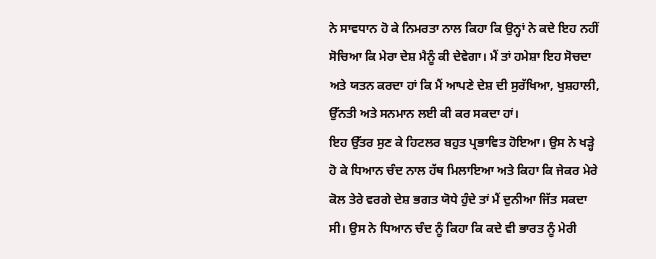ਨੇ ਸਾਵਧਾਨ ਹੋ ਕੇ ਨਿਮਰਤਾ ਨਾਲ ਕਿਹਾ ਕਿ ਉਨ੍ਹਾਂ ਨੇ ਕਦੇ ਇਹ ਨਹੀਂ ਸੋਚਿਆ ਕਿ ਮੇਰਾ ਦੇਸ਼ ਮੈਨੂੰ ਕੀ ਦੇਵੇਗਾ। ਮੈਂ ਤਾਂ ਹਮੇਸ਼ਾ ਇਹ ਸੋਚਦਾ ਅਤੇ ਯਤਨ ਕਰਦਾ ਹਾਂ ਕਿ ਮੈਂ ਆਪਣੇ ਦੇਸ਼ ਦੀ ਸੁਰੱਖਿਆ, ਖੁਸ਼ਹਾਲੀ, ਉੱਨਤੀ ਅਤੇ ਸਨਮਾਨ ਲਈ ਕੀ ਕਰ ਸਕਦਾ ਹਾਂ।
ਇਹ ਉੱਤਰ ਸੁਣ ਕੇ ਹਿਟਲਰ ਬਹੁਤ ਪ੍ਰਭਾਵਿਤ ਹੋਇਆ। ਉਸ ਨੇ ਖੜ੍ਹੇ ਹੋ ਕੇ ਧਿਆਨ ਚੰਦ ਨਾਲ ਹੱਥ ਮਿਲਾਇਆ ਅਤੇ ਕਿਹਾ ਕਿ ਜੇਕਰ ਮੇਰੇ ਕੋਲ ਤੇਰੇ ਵਰਗੇ ਦੇਸ਼ ਭਗਤ ਯੋਧੇ ਹੁੰਦੇ ਤਾਂ ਮੈਂ ਦੁਨੀਆ ਜਿੱਤ ਸਕਦਾ ਸੀ। ਉਸ ਨੇ ਧਿਆਨ ਚੰਦ ਨੂੰ ਕਿਹਾ ਕਿ ਕਦੇ ਵੀ ਭਾਰਤ ਨੂੰ ਮੇਰੀ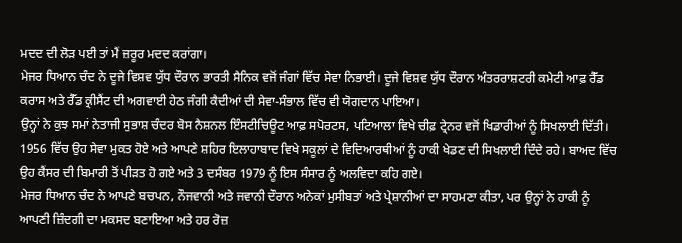ਮਦਦ ਦੀ ਲੋੜ ਪਈ ਤਾਂ ਮੈਂ ਜ਼ਰੂਰ ਮਦਦ ਕਰਾਂਗਾ।
ਮੇਜਰ ਧਿਆਨ ਚੰਦ ਨੇ ਦੂਜੇ ਵਿਸ਼ਵ ਯੁੱਧ ਦੌਰਾਨ ਭਾਰਤੀ ਸੈਨਿਕ ਵਜੋਂ ਜੰਗਾਂ ਵਿੱਚ ਸੇਵਾ ਨਿਭਾਈ। ਦੂਜੇ ਵਿਸ਼ਵ ਯੁੱਧ ਦੌਰਾਨ ਅੰਤਰਰਾਸ਼ਟਰੀ ਕਮੇਟੀ ਆਫ਼ ਰੈੱਡ ਕਰਾਸ ਅਤੇ ਰੈੱਡ ਕ੍ਰੀਸੈਂਟ ਦੀ ਅਗਵਾਈ ਹੇਠ ਜੰਗੀ ਕੈਦੀਆਂ ਦੀ ਸੇਵਾ-ਸੰਭਾਲ ਵਿੱਚ ਵੀ ਯੋਗਦਾਨ ਪਾਇਆ।
ਉਨ੍ਹਾਂ ਨੇ ਕੁਝ ਸਮਾਂ ਨੇਤਾਜੀ ਸੁਭਾਸ਼ ਚੰਦਰ ਬੋਸ ਨੈਸ਼ਨਲ ਇੰਸਟੀਚਿਊਟ ਆਫ਼ ਸਪੋਰਟਸ, ਪਟਿਆਲਾ ਵਿਖੇ ਚੀਫ਼ ਟ੍ਰੇਨਰ ਵਜੋਂ ਖਿਡਾਰੀਆਂ ਨੂੰ ਸਿਖਲਾਈ ਦਿੱਤੀ।
1956 ਵਿੱਚ ਉਹ ਸੇਵਾ ਮੁਕਤ ਹੋਏ ਅਤੇ ਆਪਣੇ ਸ਼ਹਿਰ ਇਲਾਹਾਬਾਦ ਵਿਖੇ ਸਕੂਲਾਂ ਦੇ ਵਿਦਿਆਰਥੀਆਂ ਨੂੰ ਹਾਕੀ ਖੇਡਣ ਦੀ ਸਿਖਲਾਈ ਦਿੰਦੇ ਰਹੇ। ਬਾਅਦ ਵਿੱਚ ਉਹ ਕੈਂਸਰ ਦੀ ਬਿਮਾਰੀ ਤੋਂ ਪੀੜਤ ਹੋ ਗਏ ਅਤੇ 3 ਦਸੰਬਰ 1979 ਨੂੰ ਇਸ ਸੰਸਾਰ ਨੂੰ ਅਲਵਿਦਾ ਕਹਿ ਗਏ।
ਮੇਜਰ ਧਿਆਨ ਚੰਦ ਨੇ ਆਪਣੇ ਬਚਪਨ, ਨੌਜਵਾਨੀ ਅਤੇ ਜਵਾਨੀ ਦੌਰਾਨ ਅਨੇਕਾਂ ਮੁਸੀਬਤਾਂ ਅਤੇ ਪ੍ਰੇਸ਼ਾਨੀਆਂ ਦਾ ਸਾਹਮਣਾ ਕੀਤਾ, ਪਰ ਉਨ੍ਹਾਂ ਨੇ ਹਾਕੀ ਨੂੰ ਆਪਣੀ ਜ਼ਿੰਦਗੀ ਦਾ ਮਕਸਦ ਬਣਾਇਆ ਅਤੇ ਹਰ ਰੋਜ਼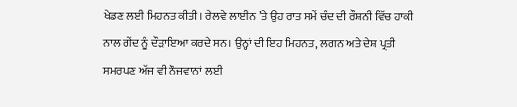ਖੇਡਣ ਲਈ ਮਿਹਨਤ ਕੀਤੀ। ਰੇਲਵੇ ਲਾਈਨ ’ਤੇ ਉਹ ਰਾਤ ਸਮੇਂ ਚੰਦ ਦੀ ਰੌਸ਼ਨੀ ਵਿੱਚ ਹਾਕੀ ਨਾਲ ਗੇਂਦ ਨੂੰ ਦੌੜਾਇਆ ਕਰਦੇ ਸਨ। ਉਨ੍ਹਾਂ ਦੀ ਇਹ ਮਿਹਨਤ, ਲਗਨ ਅਤੇ ਦੇਸ਼ ਪ੍ਰਤੀ ਸਮਰਪਣ ਅੱਜ ਵੀ ਨੌਜਵਾਨਾਂ ਲਈ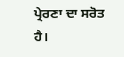ਪ੍ਰੇਰਣਾ ਦਾ ਸਰੋਤ ਹੈ।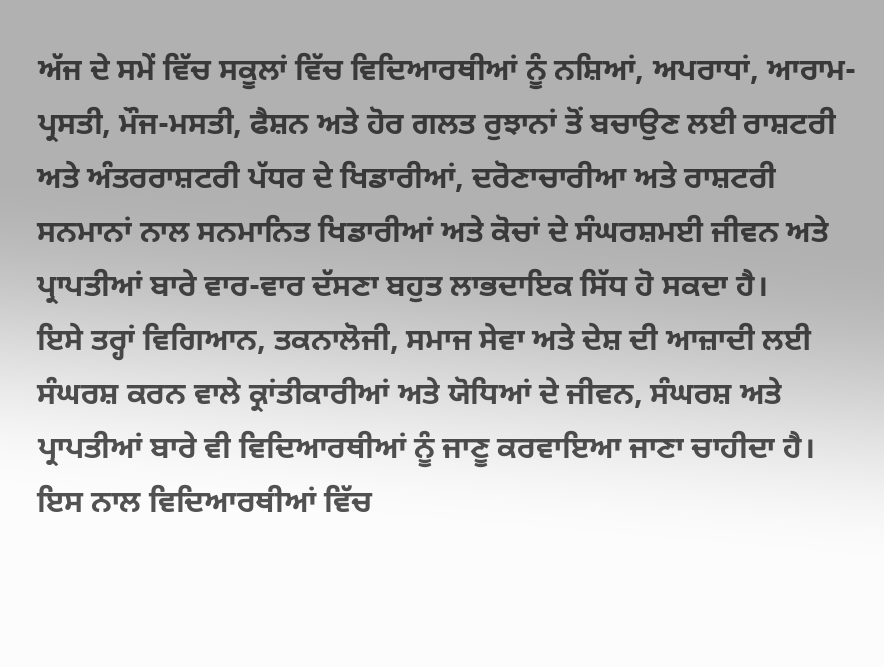ਅੱਜ ਦੇ ਸਮੇਂ ਵਿੱਚ ਸਕੂਲਾਂ ਵਿੱਚ ਵਿਦਿਆਰਥੀਆਂ ਨੂੰ ਨਸ਼ਿਆਂ, ਅਪਰਾਧਾਂ, ਆਰਾਮ-ਪ੍ਰਸਤੀ, ਮੌਜ-ਮਸਤੀ, ਫੈਸ਼ਨ ਅਤੇ ਹੋਰ ਗਲਤ ਰੁਝਾਨਾਂ ਤੋਂ ਬਚਾਉਣ ਲਈ ਰਾਸ਼ਟਰੀ ਅਤੇ ਅੰਤਰਰਾਸ਼ਟਰੀ ਪੱਧਰ ਦੇ ਖਿਡਾਰੀਆਂ, ਦਰੋਣਾਚਾਰੀਆ ਅਤੇ ਰਾਸ਼ਟਰੀ ਸਨਮਾਨਾਂ ਨਾਲ ਸਨਮਾਨਿਤ ਖਿਡਾਰੀਆਂ ਅਤੇ ਕੋਚਾਂ ਦੇ ਸੰਘਰਸ਼ਮਈ ਜੀਵਨ ਅਤੇ ਪ੍ਰਾਪਤੀਆਂ ਬਾਰੇ ਵਾਰ-ਵਾਰ ਦੱਸਣਾ ਬਹੁਤ ਲਾਭਦਾਇਕ ਸਿੱਧ ਹੋ ਸਕਦਾ ਹੈ।
ਇਸੇ ਤਰ੍ਹਾਂ ਵਿਗਿਆਨ, ਤਕਨਾਲੋਜੀ, ਸਮਾਜ ਸੇਵਾ ਅਤੇ ਦੇਸ਼ ਦੀ ਆਜ਼ਾਦੀ ਲਈ ਸੰਘਰਸ਼ ਕਰਨ ਵਾਲੇ ਕ੍ਰਾਂਤੀਕਾਰੀਆਂ ਅਤੇ ਯੋਧਿਆਂ ਦੇ ਜੀਵਨ, ਸੰਘਰਸ਼ ਅਤੇ ਪ੍ਰਾਪਤੀਆਂ ਬਾਰੇ ਵੀ ਵਿਦਿਆਰਥੀਆਂ ਨੂੰ ਜਾਣੂ ਕਰਵਾਇਆ ਜਾਣਾ ਚਾਹੀਦਾ ਹੈ। ਇਸ ਨਾਲ ਵਿਦਿਆਰਥੀਆਂ ਵਿੱਚ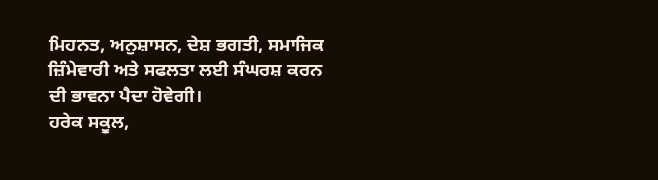ਮਿਹਨਤ, ਅਨੁਸ਼ਾਸਨ, ਦੇਸ਼ ਭਗਤੀ, ਸਮਾਜਿਕ ਜ਼ਿੰਮੇਵਾਰੀ ਅਤੇ ਸਫਲਤਾ ਲਈ ਸੰਘਰਸ਼ ਕਰਨ ਦੀ ਭਾਵਨਾ ਪੈਦਾ ਹੋਵੇਗੀ।
ਹਰੇਕ ਸਕੂਲ,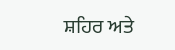ਸ਼ਹਿਰ ਅਤੇ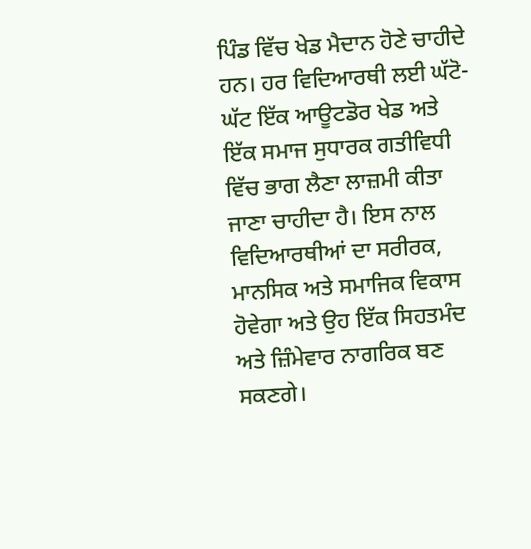ਪਿੰਡ ਵਿੱਚ ਖੇਡ ਮੈਦਾਨ ਹੋਣੇ ਚਾਹੀਦੇ ਹਨ। ਹਰ ਵਿਦਿਆਰਥੀ ਲਈ ਘੱਟੋ-ਘੱਟ ਇੱਕ ਆਊਟਡੋਰ ਖੇਡ ਅਤੇ ਇੱਕ ਸਮਾਜ ਸੁਧਾਰਕ ਗਤੀਵਿਧੀ ਵਿੱਚ ਭਾਗ ਲੈਣਾ ਲਾਜ਼ਮੀ ਕੀਤਾ ਜਾਣਾ ਚਾਹੀਦਾ ਹੈ। ਇਸ ਨਾਲ ਵਿਦਿਆਰਥੀਆਂ ਦਾ ਸਰੀਰਕ, ਮਾਨਸਿਕ ਅਤੇ ਸਮਾਜਿਕ ਵਿਕਾਸ ਹੋਵੇਗਾ ਅਤੇ ਉਹ ਇੱਕ ਸਿਹਤਮੰਦ ਅਤੇ ਜ਼ਿੰਮੇਵਾਰ ਨਾਗਰਿਕ ਬਣ ਸਕਣਗੇ।